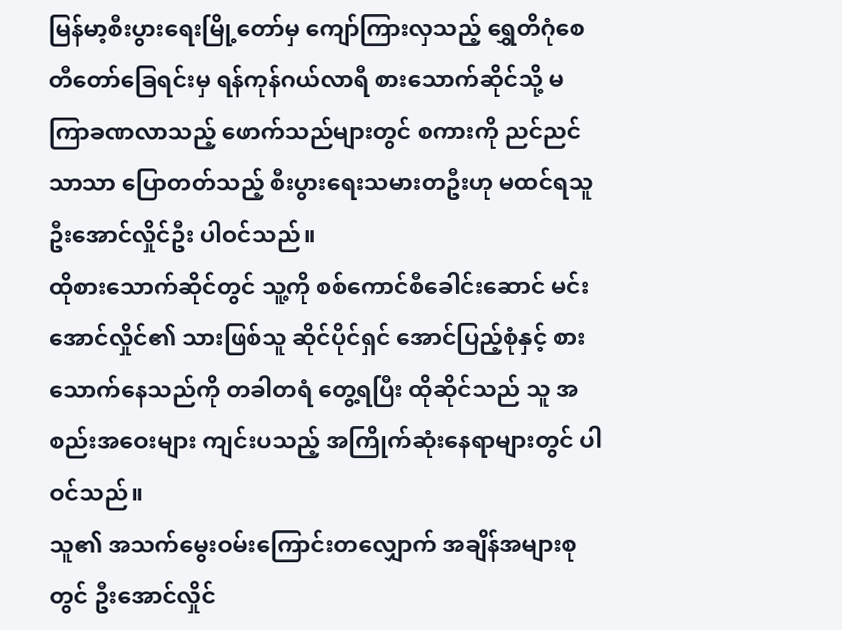မြန်မာ့စီးပွားရေးမြို့တော်မှ ကျော်ကြားလှသည့် ရွှေတိဂုံစေတီတော်ခြေရင်းမှ ရန်ကုန်ဂယ်လာရီ စားသောက်ဆိုင်သို့ မကြာခဏလာသည့် ဖောက်သည်များတွင် စကားကို ညင်ညင်သာသာ ပြောတတ်သည့် စီးပွားရေးသမားတဦးဟု မထင်ရသူ ဦးအောင်လှိုင်ဦး ပါဝင်သည်။
ထိုစားသောက်ဆိုင်တွင် သူ့ကို စစ်ကောင်စီခေါင်းဆောင် မင်းအောင်လှိုင်၏ သားဖြစ်သူ ဆိုင်ပိုင်ရှင် အောင်ပြည့်စုံနှင့် စားသောက်နေသည်ကို တခါတရံ တွေ့ရပြီး ထိုဆိုင်သည် သူ အစည်းအဝေးများ ကျင်းပသည့် အကြိုက်ဆုံးနေရာများတွင် ပါဝင်သည်။
သူ၏ အသက်မွေးဝမ်းကြောင်းတလျှောက် အချိန်အများစုတွင် ဦးအောင်လှိုင်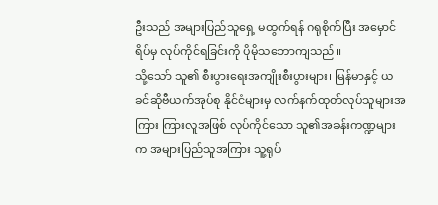ဦးသည် အများပြည်သူရှေ့ မထွက်ရန် ဂရုစိုက်ပြီး အမှောင်ရိပ်မှ လုပ်ကိုင်ရခြင်းကို ပိုမိုသဘောကျသည်။
သို့သော် သူ၏ စီးပွားရေးအကျိုးစီးပွားများ၊ မြန်မာနှင့် ယခင်ဆိုဗီယက်အုပ်စု နိုင်ငံများမှ လက်နက်ထုတ်လုပ်သူများအကြား ကြားလူအဖြစ် လုပ်ကိုင်သော သူ၏အခန်းကဏ္ဍများက အများပြည်သူအကြား သူ့ရုပ်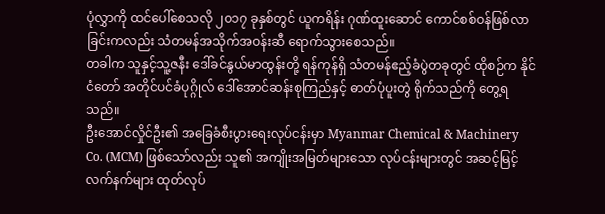ပုံလွှာကို ထင်ပေါ်စေသလို ၂၀၁၇ ခုနှစ်တွင် ယူကရိန်း ဂုဏ်ထူးဆောင် ကောင်စစ်ဝန်ဖြစ်လာခြင်းကလည်း သံတမန်အသိုက်အဝန်းဆီ ရောက်သွားစေသည်။
တခါက သူနှင့်သူ့ဇနီး ဒေါ်ခင်နွယ်မာထွန်းတို့ ရန်ကုန်ရှိ သံတမန်ဧည့်ခံပွဲတခုတွင် ထိုစဉ်က နိုင်ငံတော် အတိုင်ပင်ခံပုဂ္ဂိုလ် ဒေါ်အောင်ဆန်းစုကြည်နှင့် ဓာတ်ပုံပူးတွဲ ရိုက်သည်ကို တွေ့ရသည်။
ဦးအောင်လှိုင်ဦး၏ အခြေခံစီးပွားရေးလုပ်ငန်းမှာ Myanmar Chemical & Machinery Co. (MCM) ဖြစ်သော်လည်း သူ၏ အကျိုးအမြတ်များသော လုပ်ငန်းများတွင် အဆင့်မြင့်လက်နက်များ ထုတ်လုပ်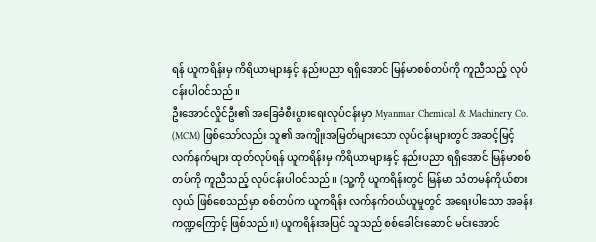ရန် ယူကရိန်းမှ ကိရိယာများနှင့် နည်းပညာ ရရှိအောင် မြန်မာစစ်တပ်ကို ကူညီသည့် လုပ်ငန်းပါဝင်သည်။
ဦးအောင်လှိုင်ဦး၏ အခြေခံစီးပွားရေးလုပ်ငန်းမှာ Myanmar Chemical & Machinery Co. (MCM) ဖြစ်သော်လည်း သူ၏ အကျိုးအမြတ်များသော လုပ်ငန်းများတွင် အဆင့်မြင့်လက်နက်များ ထုတ်လုပ်ရန် ယူကရိန်းမှ ကိရိယာများနှင့် နည်းပညာ ရရှိအောင် မြန်မာစစ်တပ်ကို ကူညီသည့် လုပ်ငန်းပါဝင်သည်။ (သူ့ကို ယူကရိန်းတွင် မြန်မာ သံတမန်ကိုယ်စားလှယ် ဖြစ်စေသည်မှာ စစ်တပ်က ယူကရိန်း လက်နက်ဝယ်ယူမှုတွင် အရေးပါသော အခန်းကဏ္ဍကြောင့် ဖြစ်သည်။) ယူကရိန်းအပြင် သူသည် စစ်ခေါင်းဆောင် မင်းအောင်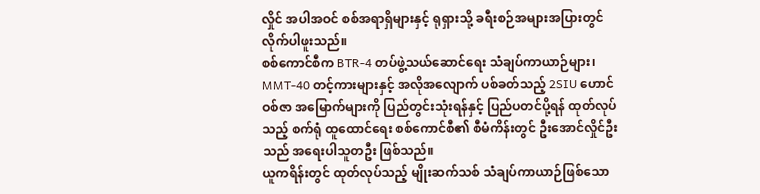လှိုင် အပါအဝင် စစ်အရာရှိများနှင့် ရုရှားသို့ ခရီးစဉ်အများအပြားတွင် လိုက်ပါဖူးသည်။
စစ်ကောင်စီက BTR-4 တပ်ဖွဲ့သယ်ဆောင်ရေး သံချပ်ကာယာဉ်များ၊ MMT-40 တင့်ကားများနှင့် အလိုအလျောက် ပစ်ခတ်သည့် 2SIU ဟောင်ဝစ်ဇာ အမြောက်များကို ပြည်တွင်းသုံးရန်နှင့် ပြည်ပတင်ပို့ရန် ထုတ်လုပ်သည့် စက်ရုံ ထူထောင်ရေး စစ်ကောင်စီ၏ စီမံကိန်းတွင် ဦးအောင်လှိုင်ဦးသည် အရေးပါသူတဦး ဖြစ်သည်။
ယူကရိန်းတွင် ထုတ်လုပ်သည့် မျိုးဆက်သစ် သံချပ်ကာယာဉ်ဖြစ်သော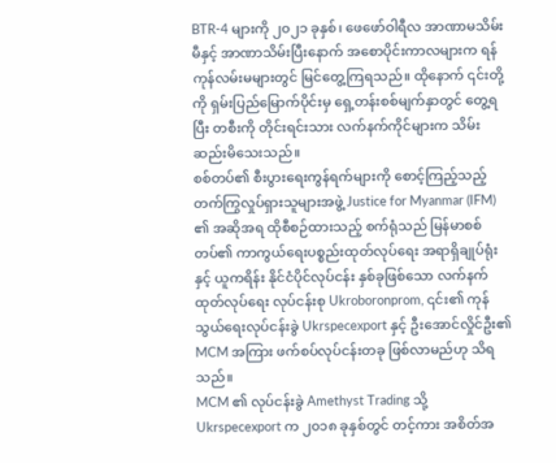BTR-4 များကို ၂၀၂၁ ခုနှစ်၊ ဖေဖော်ဝါရီလ အာဏာမသိမ်းမီနှင့် အာဏာသိမ်းပြီးနောက် အစောပိုင်းကာလများက ရန်ကုန်လမ်းမများတွင် မြင်တွေ့ကြရသည်။ ထိုနောက် ၎င်းတို့ကို ရှမ်းပြည်မြောက်ပိုင်းမှ ရှေ့တန်းစစ်မျက်နှာတွင် တွေ့ရပြီး တစီးကို တိုင်းရင်းသား လက်နက်ကိုင်များက သိမ်းဆည်းမိသေးသည်။
စစ်တပ်၏ စီးပွားရေးကွန်ရက်များကို စောင့်ကြည့်သည့် တက်ကြွလှုပ်ရှားသူများအဖွဲ့ Justice for Myanmar (IFM) ၏ အဆိုအရ ထိုစီစဉ်ထားသည့် စက်ရုံသည် မြန်မာစစ်တပ်၏ ကာကွယ်ရေးပစ္စည်းထုတ်လုပ်ရေး အရာရှိချုပ်ရုံးနှင့် ယူကရိန်း နိုင်ငံပိုင်လုပ်ငန်း နှစ်ခုဖြစ်သော လက်နက်ထုတ်လုပ်ရေး လုပ်ငန်းစု Ukroboronprom, ၎င်း၏ ကုန်သွယ်ရေးလုပ်ငန်းခွဲ Ukrspecexport နှင့် ဦးအောင်လှိုင်ဦး၏ MCM အကြား ဖက်စပ်လုပ်ငန်းတခု ဖြစ်လာမည်ဟု သိရသည်။
MCM ၏ လုပ်ငန်းခွဲ Amethyst Trading သို့ Ukrspecexport က ၂၀၁၈ ခုနှစ်တွင် တင့်ကား အစိတ်အ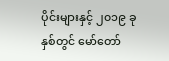ပိုင်းများနှင့် ၂၀၁၉ ခုနှစ်တွင် မော်တော်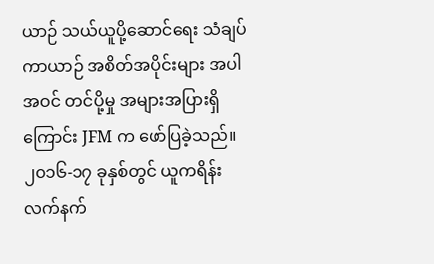ယာဉ် သယ်ယူပို့ဆောင်ရေး သံချပ်ကာယာဉ် အစိတ်အပိုင်းများ အပါအဝင် တင်ပို့မှု အများအပြားရှိကြောင်း JFM က ဖော်ပြခဲ့သည်။ ၂၀၁၆-၁၇ ခုနှစ်တွင် ယူကရိန်း လက်နက်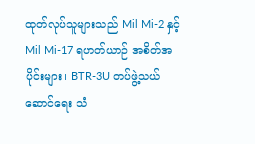ထုတ်လုပ်သူများသည် Mil Mi-2 နှင့် Mil Mi-17 ရဟတ်ယာဉ် အစိတ်အပိုင်းများ၊ BTR-3U တပ်ဖွဲ့သယ်ဆောင်ရေး သံ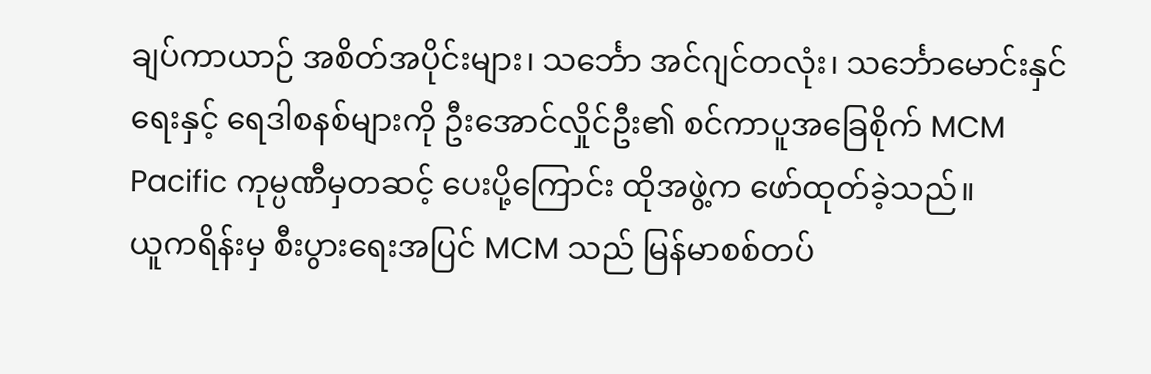ချပ်ကာယာဉ် အစိတ်အပိုင်းများ၊ သင်္ဘော အင်ဂျင်တလုံး၊ သင်္ဘောမောင်းနှင်ရေးနှင့် ရေဒါစနစ်များကို ဦးအောင်လှိုင်ဦး၏ စင်ကာပူအခြေစိုက် MCM Pacific ကုမ္ပဏီမှတဆင့် ပေးပို့ကြောင်း ထိုအဖွဲ့က ဖော်ထုတ်ခဲ့သည်။
ယူကရိန်းမှ စီးပွားရေးအပြင် MCM သည် မြန်မာစစ်တပ်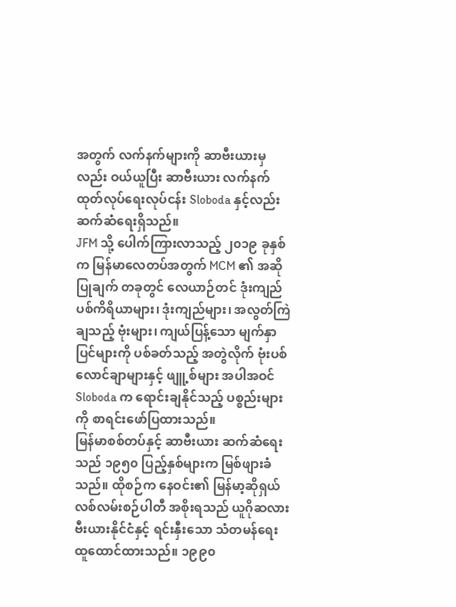အတွက် လက်နက်များကို ဆာဗီးယားမှလည်း ဝယ်ယူပြီး ဆာဗီးယား လက်နက်ထုတ်လုပ်ရေးလုပ်ငန်း Sloboda နှင့်လည်း ဆက်ဆံရေးရှိသည်။
JFM သို့ ပေါက်ကြားလာသည့် ၂၀၁၉ ခုနှစ်က မြန်မာလေတပ်အတွက် MCM ၏ အဆိုပြုချက် တခုတွင် လေယာဉ်တင် ဒုံးကျည်ပစ်ကိရိယာများ၊ ဒုံးကျည်များ၊ အလွတ်ကြဲချသည့် ဗုံးများ၊ ကျယ်ပြန့်သော မျက်နှာပြင်များကို ပစ်ခတ်သည့် အတွဲလိုက် ဗုံးပစ်လောင်ချာများနှင့် ဖျူ့စ်များ အပါအဝင် Sloboda က ရောင်းချနိုင်သည့် ပစ္စည်းများကို စာရင်းဖော်ပြထားသည်။
မြန်မာစစ်တပ်နှင့် ဆာဗီးယား ဆက်ဆံရေးသည် ၁၉၅၀ ပြည့်နှစ်များက မြစ်ဖျားခံသည်။ ထိုစဉ်က နေဝင်း၏ မြန်မာ့ဆိုရှယ်လစ်လမ်းစဉ်ပါတီ အစိုးရသည် ယူဂိုဆလားဗီးယားနိုင်ငံနှင့် ရင်းနှီးသော သံတမန်ရေး ထူထောင်ထားသည်။ ၁၉၉၀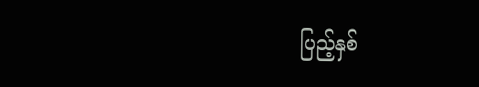ပြည့်နှစ်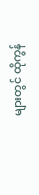များတွင် ထိုကွန်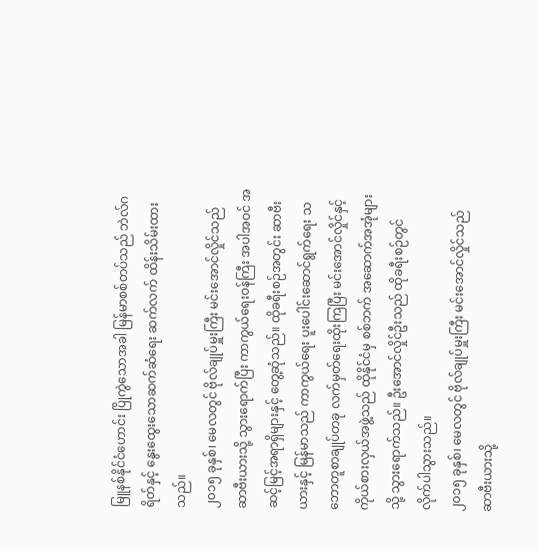မြူနစ်နိုင်ငံဟောင်း ပြိုကွဲသောအခါ မြန်မာစစ်တပ်သည် ဘဲလ်ဂရိတ်နှင့် နွေးထွေးသောဆက်ဆံရေး ဆက်လက် ထိန်းသိမ်းထားသည်။
၂၀၁၅ ခုနှစ်၊ မေလတွင် ဗိုလ်ချုပ်မှူးကြီး မင်းအောင်လှိုင်သည် ဆာဗီးယားသို့ သွားရောက်ပြီး ကာကွယ်ရေးဝန်ကြီး အပါအဝင် အဆင့်မြင့်အရာရှိများနှင့် တွေ့ဆုံသည်။ ထိုခရီးစဉ်အတွင်း ဆာဗီးယားနှင့် မြန်မာသည် ကာကွယ်ရေး ပူးပေါင်းဆောင်ရွက်ရေး သဘောတူစာချုပ်တခု လက်မှတ်ရေးထိုးကြပြီး မင်းအောင်လှိုင်နှင့် ကိုယ်စားလှယ်အဖွဲ့သည် ထိုနိုင်ငံမှ စစ်ဘက် အဆောက်အအုံများသို့ သွားရောက်သည်။ ဦးအောင်လှိုင်ဦးသည် ထိုခရီးစဉ်တွင် လိုက်ပါသွားသည်။
၂၀၁၅ ခုနှစ်၊ မေလတွင် ဗိုလ်ချုပ်မှူးကြီး မင်းအောင်လှိုင်သည် ဆာဗီးယားသို့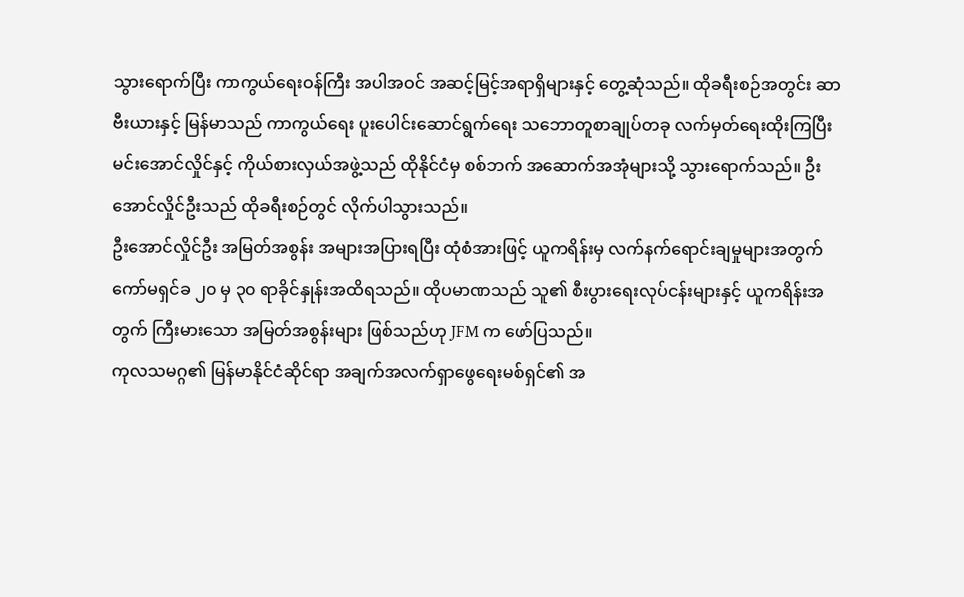သွားရောက်ပြီး ကာကွယ်ရေးဝန်ကြီး အပါအဝင် အဆင့်မြင့်အရာရှိများနှင့် တွေ့ဆုံသည်။ ထိုခရီးစဉ်အတွင်း ဆာဗီးယားနှင့် မြန်မာသည် ကာကွယ်ရေး ပူးပေါင်းဆောင်ရွက်ရေး သဘောတူစာချုပ်တခု လက်မှတ်ရေးထိုးကြပြီး မင်းအောင်လှိုင်နှင့် ကိုယ်စားလှယ်အဖွဲ့သည် ထိုနိုင်ငံမှ စစ်ဘက် အဆောက်အအုံများသို့ သွားရောက်သည်။ ဦးအောင်လှိုင်ဦးသည် ထိုခရီးစဉ်တွင် လိုက်ပါသွားသည်။
ဦးအောင်လှိုင်ဦး အမြတ်အစွန်း အများအပြားရပြီး ထုံစံအားဖြင့် ယူကရိန်းမှ လက်နက်ရောင်းချမှုများအတွက် ကော်မရှင်ခ ၂၀ မှ ၃၀ ရာခိုင်နှုန်းအထိရသည်။ ထိုပမာဏသည် သူ၏ စီးပွားရေးလုပ်ငန်းများနှင့် ယူကရိန်းအတွက် ကြီးမားသော အမြတ်အစွန်းများ ဖြစ်သည်ဟု JFM က ဖော်ပြသည်။
ကုလသမဂ္ဂ၏ မြန်မာနိုင်ငံဆိုင်ရာ အချက်အလက်ရှာဖွေရေးမစ်ရှင်၏ အ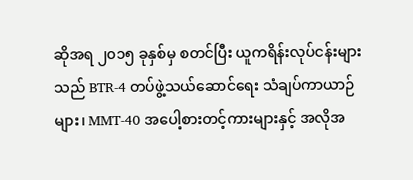ဆိုအရ ၂၀၁၅ ခုနှစ်မှ စတင်ပြီး ယူကရိန်းလုပ်ငန်းများသည် BTR-4 တပ်ဖွဲ့သယ်ဆောင်ရေး သံချပ်ကာယာဉ်များ၊ MMT-40 အပေါ့စားတင့်ကားများနှင့် အလိုအ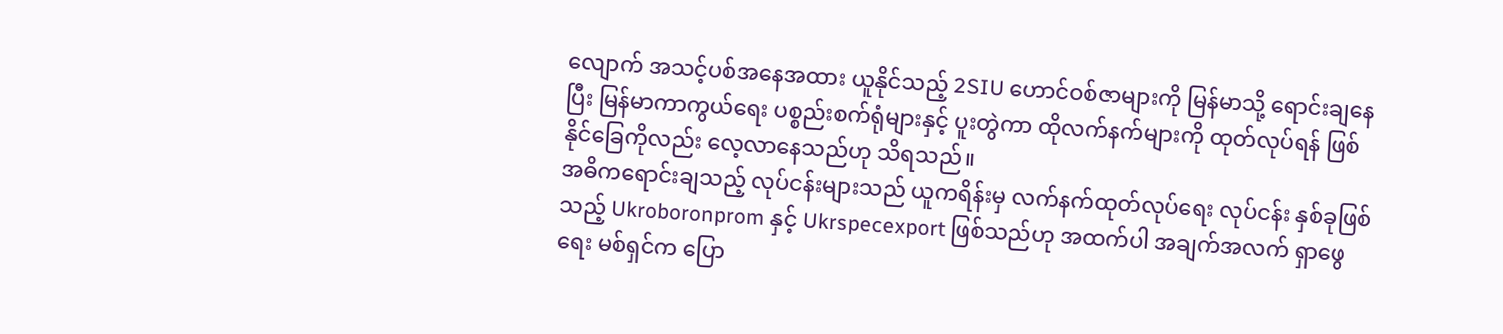လျောက် အသင့်ပစ်အနေအထား ယူနိုင်သည့် 2SIU ဟောင်ဝစ်ဇာများကို မြန်မာသို့ ရောင်းချနေပြီး မြန်မာကာကွယ်ရေး ပစ္စည်းစက်ရုံများနှင့် ပူးတွဲကာ ထိုလက်နက်များကို ထုတ်လုပ်ရန် ဖြစ်နိုင်ခြေကိုလည်း လေ့လာနေသည်ဟု သိရသည်။
အဓိကရောင်းချသည့် လုပ်ငန်းများသည် ယူကရိန်းမှ လက်နက်ထုတ်လုပ်ရေး လုပ်ငန်း နှစ်ခုဖြစ်သည့် Ukroboronprom နှင့် Ukrspecexport ဖြစ်သည်ဟု အထက်ပါ အချက်အလက် ရှာဖွေရေး မစ်ရှင်က ပြော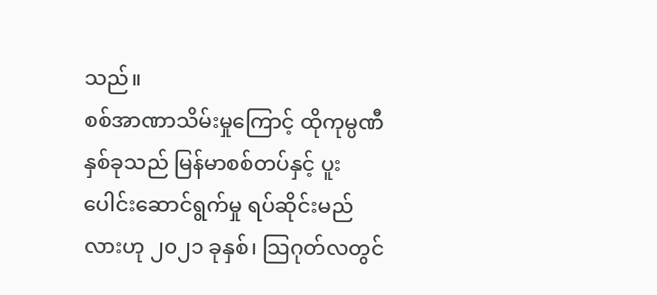သည်။
စစ်အာဏာသိမ်းမှုကြောင့် ထိုကုမ္ပဏီ နှစ်ခုသည် မြန်မာစစ်တပ်နှင့် ပူးပေါင်းဆောင်ရွက်မှု ရပ်ဆိုင်းမည်လားဟု ၂၀၂၁ ခုနှစ်၊ သြဂုတ်လတွင်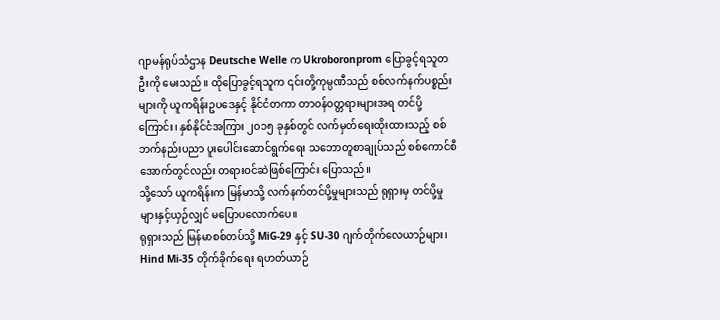ဂျာမန်ရုပ်သံဌာန Deutsche Welle က Ukroboronprom ပြောခွင့်ရသူတဦးကို မေးသည်။ ထိုပြောခွင့်ရသူက ၎င်းတို့ကုမ္ပဏီသည် စစ်လက်နက်ပစ္စည်းများကို ယူကရိန်းဥပဒေနှင့် နိုင်ငံတကာ တာဝန်ဝတ္တရားများအရ တင်ပို့ကြောင်း၊ နှစ်နိုင်ငံအကြား ၂၀၁၅ ခုနှစ်တွင် လက်မှတ်ရေးထိုးထားသည့် စစ်ဘက်နည်းပညာ ပူးပေါင်းဆောင်ရွက်ရေး သဘောတူစာချုပ်သည် စစ်ကောင်စီအောက်တွင်လည်း တရားဝင်ဆဲဖြစ်ကြောင်း ပြောသည်။
သို့သော် ယူကရိန်းက မြန်မာသို့ လက်နက်တင်ပို့မှုများသည် ရုရှားမှ တင်ပို့မှုများနှင့်ယှဉ်လျှင် မပြောပလောက်ပေ။
ရုရှားသည် မြန်မာစစ်တပ်သို့ MiG-29 နှင့် SU-30 ဂျက်တိုက်လေယာဉ်များ၊ Hind Mi-35 တိုက်ခိုက်ရေး ရဟတ်ယာဉ်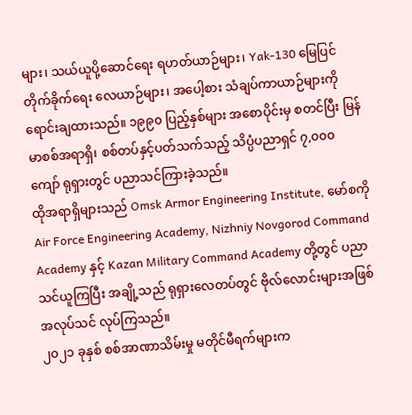များ၊ သယ်ယူပို့ဆောင်ရေး ရဟတ်ယာဉ်များ၊ Yak-130 မြေပြင်တိုက်ခိုက်ရေး လေယာဉ်များ၊ အပေါ့စား သံချပ်ကာယာဉ်များကို ရောင်းချထားသည်။ ၁၉၉၀ ပြည့်နှစ်များ အစောပိုင်းမှ စတင်ပြီး မြန်မာစစ်အရာရှိ၊ စစ်တပ်နှင့်ပတ်သက်သည့် သိပ္ပံပညာရှင် ၇,၀၀၀ ကျော် ရုရှားတွင် ပညာသင်ကြားခဲ့သည်။
ထိုအရာရှိများသည် Omsk Armor Engineering Institute, မော်စကို Air Force Engineering Academy, Nizhniy Novgorod Command Academy နှင့် Kazan Military Command Academy တို့တွင် ပညာသင်ယူကြပြီး အချို့သည် ရုရှားလေတပ်တွင် ဗိုလ်လောင်းများအဖြစ် အလုပ်သင် လုပ်ကြသည်။
၂၀၂၁ ခုနှစ် စစ်အာဏာသိမ်းမှု မတိုင်မီရက်များက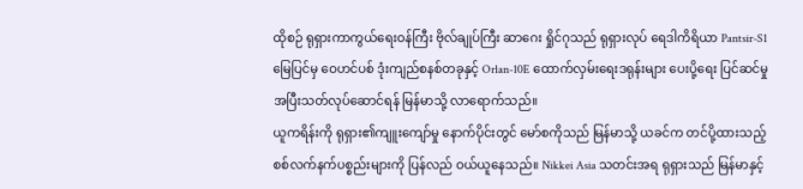ထိုစဉ် ရုရှားကာကွယ်ရေးဝန်ကြီး ဗိုလ်ချုပ်ကြီး ဆာဂေး ရှိုင်ဂုသည် ရုရှားလုပ် ရေဒါကိရိယာ Pantsir-S1 မြေပြင်မှ ဝေဟင်ပစ် ဒုံးကျည်စနစ်တခုနှင့် Orlan-10E ထောက်လှမ်းရေးဒရုန်းများ ပေးပို့ရေး ပြင်ဆင်မှု အပြီးသတ်လုပ်ဆောင်ရန် မြန်မာသို့ လာရောက်သည်။
ယူကရိန်းကို ရုရှား၏ကျူးကျော်မှု နောက်ပိုင်းတွင် မော်စကိုသည် မြန်မာသို့ ယခင်က တင်ပို့ထားသည့် စစ်လက်နက်ပစ္စည်းများကို ပြန်လည် ဝယ်ယူနေသည်။ Nikkei Asia သတင်းအရ ရုရှားသည် မြန်မာနှင့်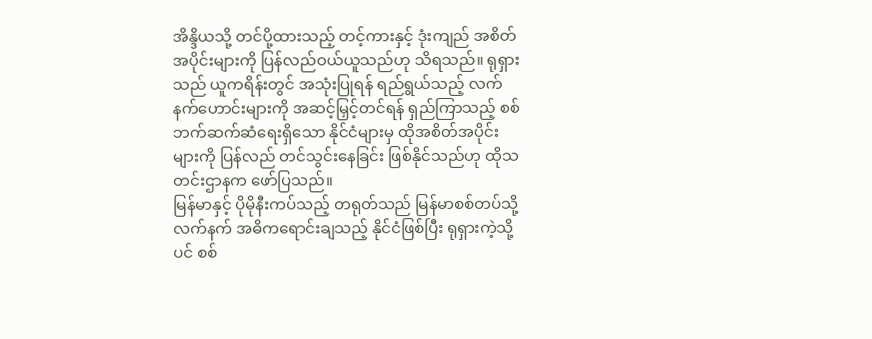အိန္ဒိယသို့ တင်ပို့ထားသည့် တင့်ကားနှင့် ဒုံးကျည် အစိတ်အပိုင်းများကို ပြန်လည်ဝယ်ယူသည်ဟု သိရသည်။ ရုရှားသည် ယူကရိန်းတွင် အသုံးပြုရန် ရည်ရွယ်သည့် လက်နက်ဟောင်းများကို အဆင့်မြှင့်တင်ရန် ရှည်ကြာသည့် စစ်ဘက်ဆက်ဆံရေးရှိသော နိုင်ငံများမှ ထိုအစိတ်အပိုင်းများကို ပြန်လည် တင်သွင်းနေခြင်း ဖြစ်နိုင်သည်ဟု ထိုသတင်းဌာနက ဖော်ပြသည်။
မြန်မာနှင့် ပိုမိုနီးကပ်သည့် တရုတ်သည် မြန်မာစစ်တပ်သို့ လက်နက် အဓိကရောင်းချသည့် နိုင်ငံဖြစ်ပြီး ရုရှားကဲ့သို့ပင် စစ်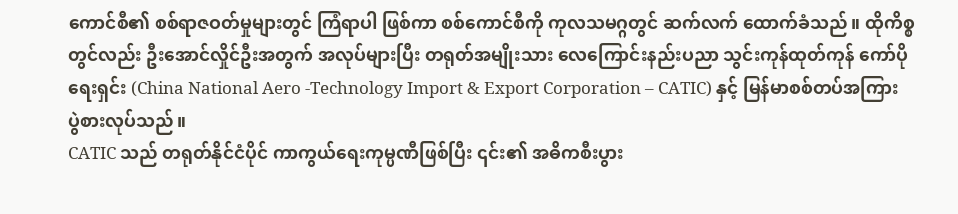ကောင်စီ၏ စစ်ရာဇဝတ်မှုများတွင် ကြံရာပါ ဖြစ်ကာ စစ်ကောင်စီကို ကုလသမဂ္ဂတွင် ဆက်လက် ထောက်ခံသည်။ ထိုကိစ္စတွင်လည်း ဦးအောင်လှိုင်ဦးအတွက် အလုပ်များပြီး တရုတ်အမျိုးသား လေကြောင်းနည်းပညာ သွင်းကုန်ထုတ်ကုန် ကော်ပိုရေးရှင်း (China National Aero -Technology Import & Export Corporation – CATIC) နှင့် မြန်မာစစ်တပ်အကြား ပွဲစားလုပ်သည်။
CATIC သည် တရုတ်နိုင်ငံပိုင် ကာကွယ်ရေးကုမ္ပဏီဖြစ်ပြီး ၎င်း၏ အဓိကစီးပွား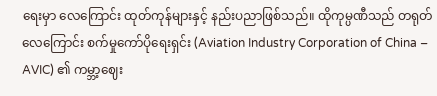ရေးမှာ လေကြောင်း ထုတ်ကုန်များနှင့် နည်းပညာဖြစ်သည်။ ထိုကုမ္ပဏီသည် တရုတ်လေကြောင်း စက်မှုကော်ပိုရေးရှင်း (Aviation Industry Corporation of China – AVIC) ၏ ကမ္ဘာ့ဈေး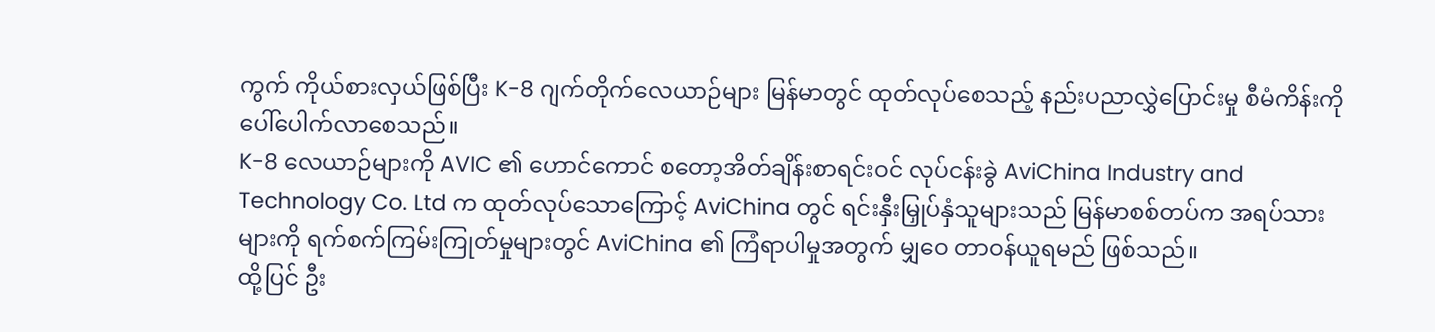ကွက် ကိုယ်စားလှယ်ဖြစ်ပြီး K-8 ဂျက်တိုက်လေယာဉ်များ မြန်မာတွင် ထုတ်လုပ်စေသည့် နည်းပညာလွှဲပြောင်းမှု စီမံကိန်းကို ပေါ်ပေါက်လာစေသည်။
K-8 လေယာဉ်များကို AVIC ၏ ဟောင်ကောင် စတော့အိတ်ချိန်းစာရင်းဝင် လုပ်ငန်းခွဲ AviChina Industry and Technology Co. Ltd က ထုတ်လုပ်သောကြောင့် AviChina တွင် ရင်းနှီးမြှုပ်နှံသူများသည် မြန်မာစစ်တပ်က အရပ်သားများကို ရက်စက်ကြမ်းကြုတ်မှုများတွင် AviChina ၏ ကြံရာပါမှုအတွက် မျှဝေ တာဝန်ယူရမည် ဖြစ်သည်။
ထို့ပြင် ဦး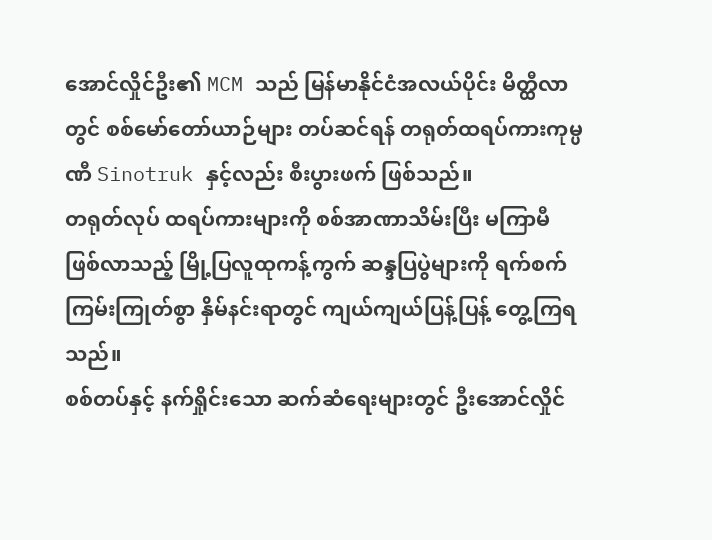အောင်လှိုင်ဦး၏ MCM သည် မြန်မာနိုင်ငံအလယ်ပိုင်း မိတ္ထီလာတွင် စစ်မော်တော်ယာဉ်များ တပ်ဆင်ရန် တရုတ်ထရပ်ကားကုမ္ပဏီ Sinotruk နှင့်လည်း စီးပွားဖက် ဖြစ်သည်။
တရုတ်လုပ် ထရပ်ကားများကို စစ်အာဏာသိမ်းပြီး မကြာမီ ဖြစ်လာသည့် မြို့ပြလူထုကန့်ကွက် ဆန္ဒပြပွဲများကို ရက်စက်ကြမ်းကြုတ်စွာ နှိမ်နင်းရာတွင် ကျယ်ကျယ်ပြန့်ပြန့် တွေ့ကြရသည်။
စစ်တပ်နှင့် နက်ရှိုင်းသော ဆက်ဆံရေးများတွင် ဦးအောင်လှိုင်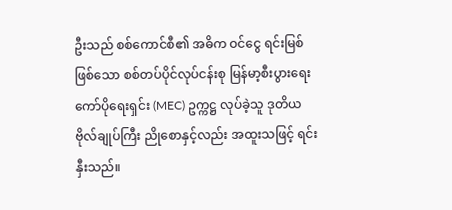ဦးသည် စစ်ကောင်စီ၏ အဓိက ဝင်ငွေ ရင်းမြစ်ဖြစ်သော စစ်တပ်ပိုင်လုပ်ငန်းစု မြန်မာ့စီးပွားရေးကော်ပိုရေးရှင်း (MEC) ဥက္ကဋ္ဌ လုပ်ခဲ့သူ ဒုတိယ ဗိုလ်ချုပ်ကြီး ညိုစောနှင့်လည်း အထူးသဖြင့် ရင်းနှီးသည်။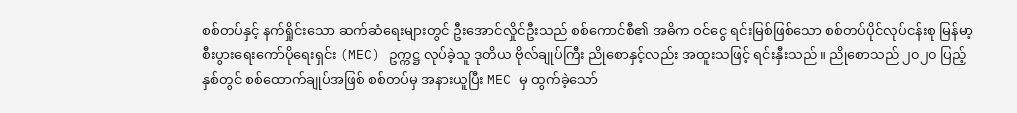စစ်တပ်နှင့် နက်ရှိုင်းသော ဆက်ဆံရေးများတွင် ဦးအောင်လှိုင်ဦးသည် စစ်ကောင်စီ၏ အဓိက ဝင်ငွေ ရင်းမြစ်ဖြစ်သော စစ်တပ်ပိုင်လုပ်ငန်းစု မြန်မာ့စီးပွားရေးကော်ပိုရေးရှင်း (MEC) ဥက္ကဋ္ဌ လုပ်ခဲ့သူ ဒုတိယ ဗိုလ်ချုပ်ကြီး ညိုစောနှင့်လည်း အထူးသဖြင့် ရင်းနှီးသည်။ ညိုစောသည် ၂၀၂၀ ပြည့်နှစ်တွင် စစ်ထောက်ချုပ်အဖြစ် စစ်တပ်မှ အနားယူပြီး MEC မှ ထွက်ခဲ့သော်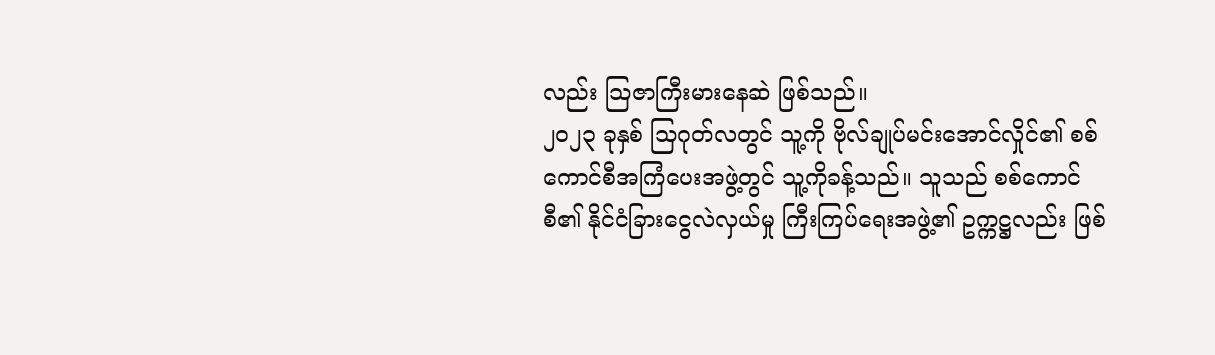လည်း သြဇာကြီးမားနေဆဲ ဖြစ်သည်။
၂၀၂၃ ခုနှစ် သြဂုတ်လတွင် သူ့ကို ဗိုလ်ချုပ်မင်းအောင်လှိုင်၏ စစ်ကောင်စီအကြံပေးအဖွဲ့တွင် သူ့ကိုခန့်သည်။ သူသည် စစ်ကောင်စီ၏ နိုင်ငံခြားငွေလဲလှယ်မှု ကြီးကြပ်ရေးအဖွဲ့၏ ဥက္ကဋ္ဌလည်း ဖြစ်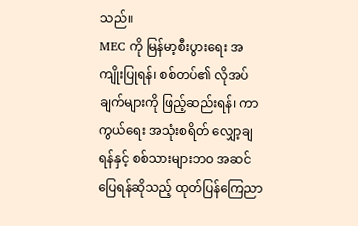သည်။
MEC ကို မြန်မာ့စီးပွားရေး အကျိုးပြုရန်၊ စစ်တပ်၏ လိုအပ်ချက်များကို ဖြည့်ဆည်းရန်၊ ကာကွယ်ရေး အသုံးစရိတ် လျှော့ချရန်နှင့် စစ်သားများဘဝ အဆင်ပြေရန်ဆိုသည့် ထုတ်ပြန်ကြေညာ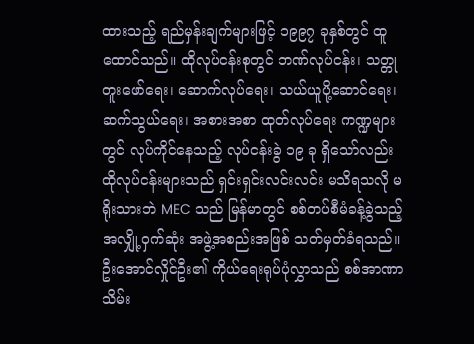ထားသည့် ရည်မှန်းချက်များဖြင့် ၁၉၉၇ ခုနှစ်တွင် ထူထောင်သည်။ ထိုလုပ်ငန်းစုတွင် ဘဏ်လုပ်ငန်း၊ သတ္တုတူးဖော်ရေး၊ ဆောက်လုပ်ရေး၊ သယ်ယူပို့ဆောင်ရေး၊ ဆက်သွယ်ရေး၊ အစားအစာ ထုတ်လုပ်ရေး ကဏ္ဍများတွင် လုပ်ကိုင်နေသည့် လုပ်ငန်းခွဲ ၁၉ ခု ရှိသော်လည်း ထိုလုပ်ငန်းများသည် ရှင်းရှင်းလင်းလင်း မသိရသလို မရိုးသားဘဲ MEC သည် မြန်မာတွင် စစ်တပ်စီမံခန့်ခွဲသည့် အလျှို့ဝှက်ဆုံး အဖွဲ့အစည်းအဖြစ် သတ်မှတ်ခံရသည်။
ဦးအောင်လှိုင်ဦး၏ ကိုယ်ရေးရုပ်ပုံလွှာသည် စစ်အာဏာသိမ်း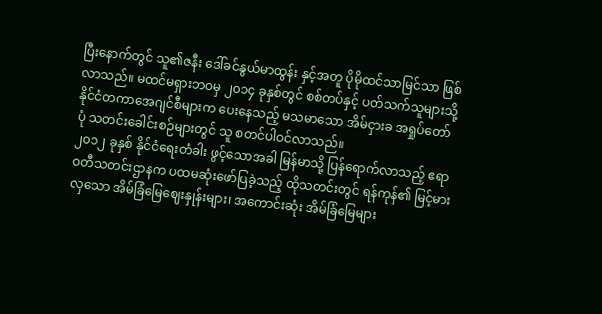ပြီးနောက်တွင် သူ၏ဇနီး ဒေါ်ခင်နွယ်မာထွန်း နှင့်အတူ ပိုမိုထင်သာမြင်သာ ဖြစ်လာသည်။ မထင်မရှားဘဝမှ ၂၀၁၄ ခုနှစ်တွင် စစ်တပ်နှင့် ပတ်သက်သူများသို့ နိုင်ငံတကာအေဂျင်စီများက ပေးနေသည့် မသမာသော အိမ်ငှားခ အရှုပ်တော်ပုံ သတင်းခေါင်းစဉ်များတွင် သူ စတင်ပါဝင်လာသည်။
၂၀၁၂ ခုနှစ် နိုင်ငံရေးတံခါး ဖွင့်သောအခါ မြန်မာသို့ ပြန်ရောက်လာသည့် ဧရာဝတီသတင်းဌာနက ပထမဆုံးဖော်ပြခဲ့သည့် ထိုသတင်းတွင် ရန်ကုန်၏ မြင့်မားလှသော အိမ်ခြံမြေဈေးနှုန်းများ၊ အကောင်းဆုံး အိမ်ခြံမြေများ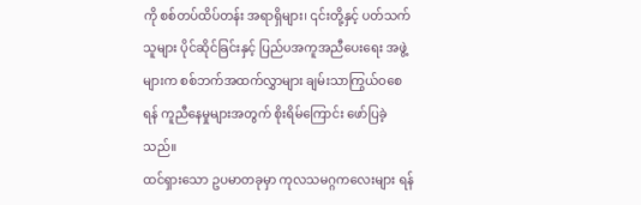ကို စစ်တပ်ထိပ်တန်း အရာရှိများ၊ ၎င်းတို့နှင့် ပတ်သက်သူများ ပိုင်ဆိုင်ခြင်းနှင့် ပြည်ပအကူအညီပေးရေး အဖွဲ့များက စစ်ဘက်အထက်လွှာများ ချမ်းသာကြွယ်ဝစေရန် ကူညီနေမှုများအတွက် စိုးရိမ်ကြောင်း ဖော်ပြခဲ့သည်။
ထင်ရှားသော ဥပမာတခုမှာ ကုလသမဂ္ဂကလေးများ ရန်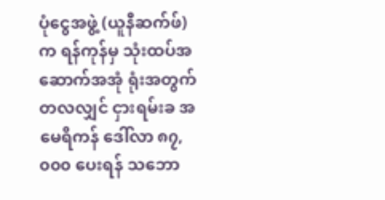ပုံငွေအဖွဲ့ (ယူနီဆက်ဖ်) က ရန်ကုန်မှ သုံးထပ်အဆောက်အအုံ ရုံးအတွက် တလလျှင် ငှားရမ်းခ အမေရိကန် ဒေါ်လာ ၈၇,၀၀၀ ပေးရန် သဘော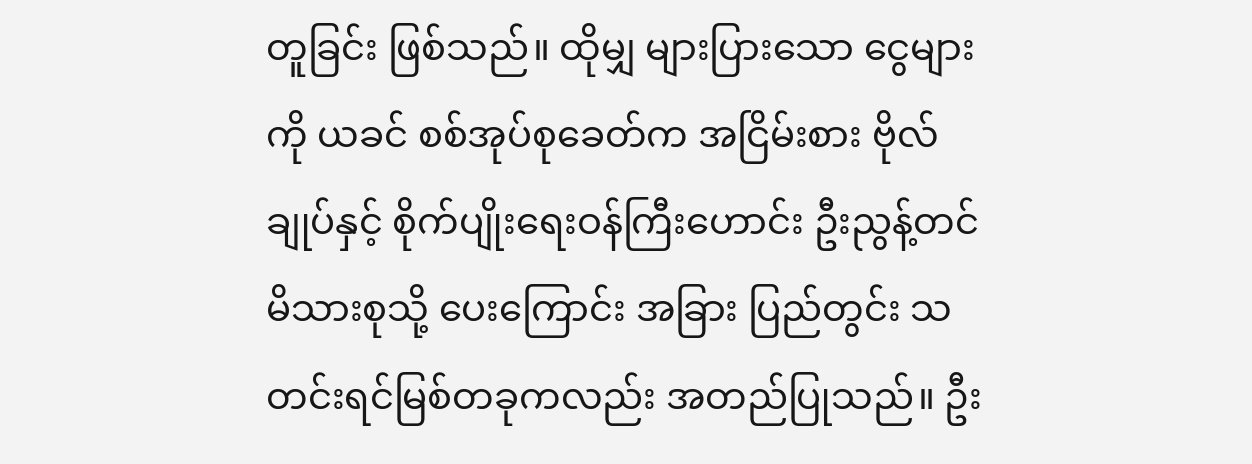တူခြင်း ဖြစ်သည်။ ထိုမျှ များပြားသော ငွေများကို ယခင် စစ်အုပ်စုခေတ်က အငြိမ်းစား ဗိုလ်ချုပ်နှင့် စိုက်ပျိုးရေးဝန်ကြီးဟောင်း ဦးညွန့်တင် မိသားစုသို့ ပေးကြောင်း အခြား ပြည်တွင်း သတင်းရင်မြစ်တခုကလည်း အတည်ပြုသည်။ ဦး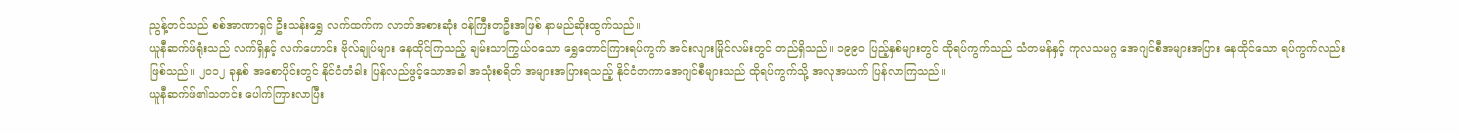ညွန့်တင်သည် စစ်အာဏာရှင် ဦးသန်းရွှေ လက်ထက်က လာဘ်အစားဆုံး ဝန်ကြီးတဦးအဖြစ် နာမည်ဆိုးထွက်သည်။
ယူနီဆက်ဖ်ရုံးသည် လက်ရှိနှင့် လက်ဟောင်း ဗိုလ်ချုပ်များ နေထိုင်ကြသည့် ချမ်းသာကြွယ်ဝသော ရွှေတောင်ကြားရပ်ကွက် အင်းလျားမြိုင်လမ်းတွင် တည်ရှိသည်။ ၁၉၉၀ ပြည့်နှစ်များတွင် ထိုရပ်ကွက်သည် သံတမန်နှင့် ကုလသမဂ္ဂ အေဂျင်စီအများအပြား နေထိုင်သော ရပ်ကွက်လည်း ဖြစ်သည်။ ၂၀၁၂ ခုနှစ် အစောပိုင်းတွင် နိုင်ငံတံခါး ပြန်လည်ဖွင့်သောအခါ အသုံးစရိတ် အများအပြားရသည့် နိုင်ငံတကာအေဂျင်စီများသည် ထိုရပ်ကွက်သို့ အလုအယက် ပြန်လာကြသည်။
ယူနီဆက်ဖ်၏သတင်း ပေါက်ကြားလာပြီး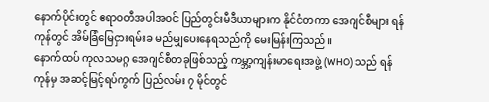နောက်ပိုင်းတွင် ဧရာဝတီအပါအဝင် ပြည်တွင်းမီဒီယာများက နိုင်ငံတကာ အေဂျင်စီများ ရန်ကုန်တွင် အိမ်ခြံမြေငှားရမ်းခ မည်မျှပေးနေရသည်ကို မေးမြန်းကြသည်။
နောက်ထပ် ကုလသမဂ္ဂ အေဂျင်စီတခုဖြစ်သည့် ကမ္ဘာ့ကျန်းမာရေးအဖွဲ့ (WHO) သည် ရန်ကုန်မှ အဆင့်မြင့်ရပ်ကွက် ပြည်လမ်း ၇ မိုင်တွင်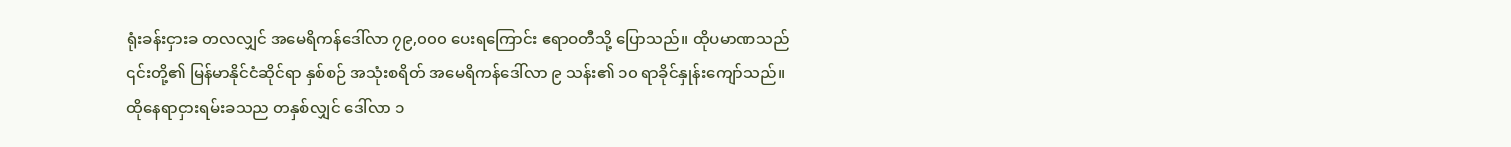ရုံးခန်းငှားခ တလလျှင် အမေရိကန်ဒေါ်လာ ၇၉,၀၀၀ ပေးရကြောင်း ဧရာဝတီသို့ ပြောသည်။ ထိုပမာဏသည် ၎င်းတို့၏ မြန်မာနိုင်ငံဆိုင်ရာ နှစ်စဉ် အသုံးစရိတ် အမေရိကန်ဒေါ်လာ ၉ သန်း၏ ၁၀ ရာခိုင်နှုန်းကျော်သည်။
ထိုနေရာငှားရမ်းခသည တနှစ်လျှင် ဒေါ်လာ ၁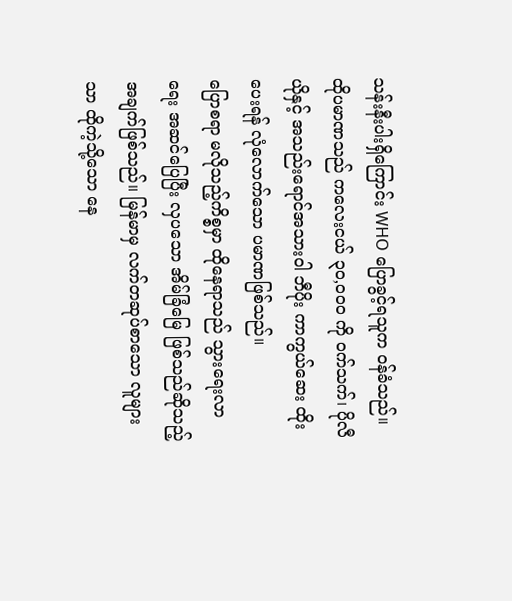သန်းနီးပါးရှိကြောင်း WHO ပြောခွင့်ရသူက ဝန်ခံသည်။ ထိုပမာဏသည် ကလေးငယ် ၃၀,၀၀၀ ကို ဝက်သက်၊ ပိုလီယိုနှင့် အသည်းရောင်အသားဝါ ဘီပိုး ကာကွယ်ဆေး ထိုးပေးရန် လုံလောက်သော ပမာဏဖြစ်သည်။
ပြောစရာ မလိုသည့်ကိစ္စမှာ ထိုနေရာသည် သွားရေးလာရေး အဆင်ပြေပြီး လှပသော အိမ်ခြံမြေ ဖြစ်သည်ဆိုသည့် အချက်ဖြစ်သည်။ မြန်မာမှ လက်တဆုပ်စာသော လူများသာ ထိုကဲ့သို့သော နေ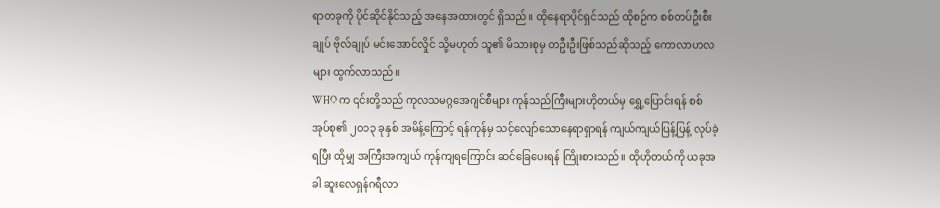ရာတခုကို ပိုင်ဆိုင်နိုင်သည့် အနေအထားတွင် ရှိသည်။ ထိုနေရာပိုင်ရှင်သည် ထိုစဉ်က စစ်တပ်ဦးစီးချုပ် ဗိုလ်ချုပ် မင်းအောင်လှိုင် သို့မဟုတ် သူ၏ မိသားစုမှ တဦးဦးဖြစ်သည်ဆိုသည့် ကောလာဟလများ ထွက်လာသည်။
WHO က ၎င်းတို့သည် ကုလသမဂ္ဂအေဂျင်စီများ ကုန်သည်ကြီးများဟိုတယ်မှ ရွှေ့ပြောင်းရန် စစ်အုပ်စု၏ ၂၀၁၃ ခုနှစ် အမိန့်ကြောင့် ရန်ကုန်မှ သင့်လျော်သောနေရာရှာရန် ကျယ်ကျယ်ပြန့်ပြန့် လုပ်ခဲ့ရပြီး ထိုမျှ အကြီးအကျယ် ကုန်ကျရကြောင်း ဆင်ခြေပေးရန် ကြိုးစားသည်။ ထိုဟိုတယ်ကို ယခုအခါ ဆူးလေရှန်ဂရီလာ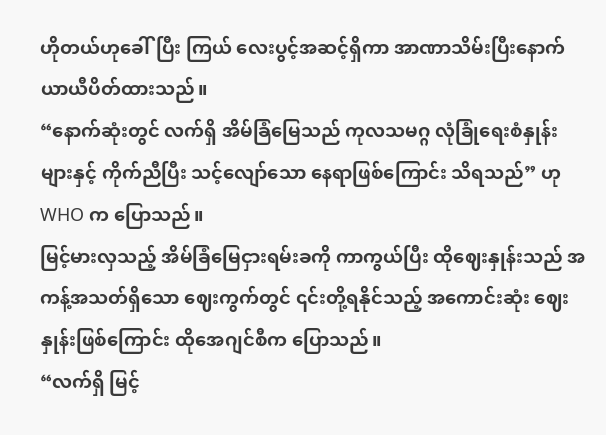ဟိုတယ်ဟုခေါ်ပြီး ကြယ် လေးပွင့်အဆင့်ရှိကာ အာဏာသိမ်းပြီးနောက် ယာယီပိတ်ထားသည်။
“နောက်ဆုံးတွင် လက်ရှိ အိမ်ခြံမြေသည် ကုလသမဂ္ဂ လုံခြုံရေးစံနှုန်းများနှင့် ကိုက်ညီပြီး သင့်လျော်သော နေရာဖြစ်ကြောင်း သိရသည်” ဟု WHO က ပြောသည်။
မြင့်မားလှသည့် အိမ်ခြံမြေငှားရမ်းခကို ကာကွယ်ပြီး ထိုဈေးနှုန်းသည် အကန့်အသတ်ရှိသော ဈေးကွက်တွင် ၎င်းတို့ရနိုင်သည့် အကောင်းဆုံး ဈေးနှုန်းဖြစ်ကြောင်း ထိုအေဂျင်စီက ပြောသည်။
“လက်ရှိ မြင့်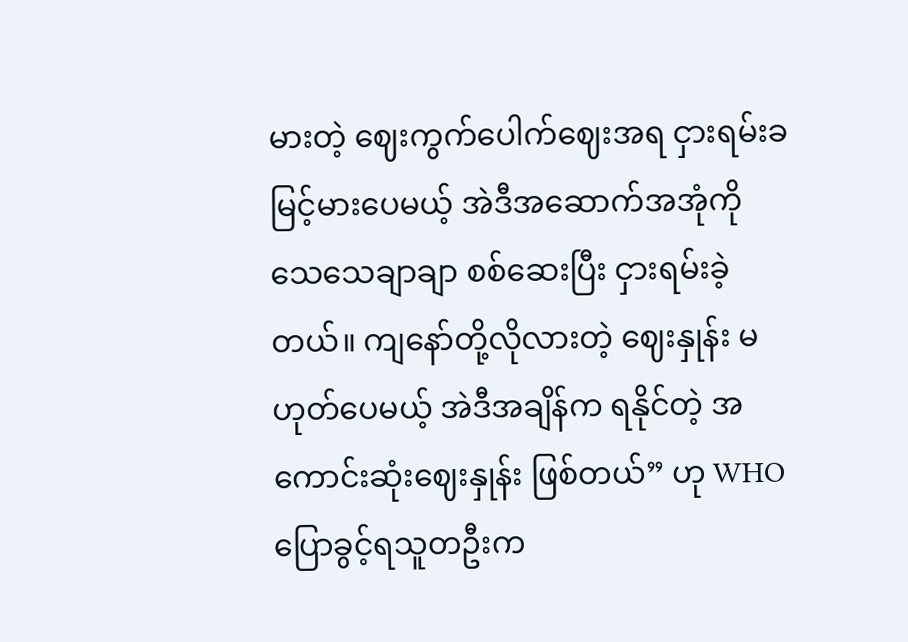မားတဲ့ ဈေးကွက်ပေါက်ဈေးအရ ငှားရမ်းခ မြင့်မားပေမယ့် အဲဒီအဆောက်အအုံကို သေသေချာချာ စစ်ဆေးပြီး ငှားရမ်းခဲ့တယ်။ ကျနော်တို့လိုလားတဲ့ ဈေးနှုန်း မဟုတ်ပေမယ့် အဲဒီအချိန်က ရနိုင်တဲ့ အကောင်းဆုံးဈေးနှုန်း ဖြစ်တယ်” ဟု WHO ပြောခွင့်ရသူတဦးက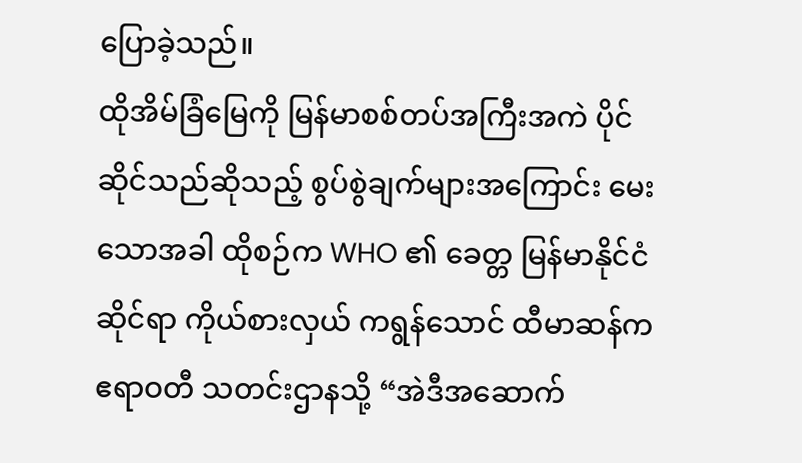ပြောခဲ့သည်။
ထိုအိမ်ခြံမြေကို မြန်မာစစ်တပ်အကြီးအကဲ ပိုင်ဆိုင်သည်ဆိုသည့် စွပ်စွဲချက်များအကြောင်း မေးသောအခါ ထိုစဉ်က WHO ၏ ခေတ္တ မြန်မာနိုင်ငံဆိုင်ရာ ကိုယ်စားလှယ် ကရွန်သောင် ထီမာဆန်က ဧရာဝတီ သတင်းဌာနသို့ “အဲဒီအဆောက်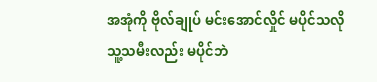အအုံကို ဗိုလ်ချုပ် မင်းအောင်လှိုင် မပိုင်သလို သူ့သမီးလည်း မပိုင်ဘဲ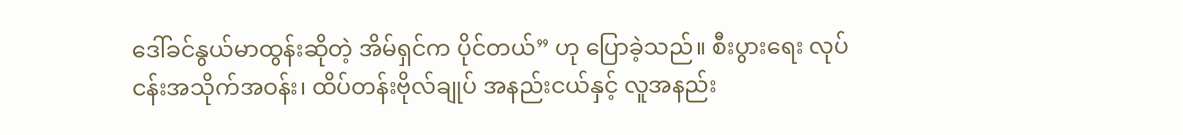ဒေါ်ခင်နွယ်မာထွန်းဆိုတဲ့ အိမ်ရှင်က ပိုင်တယ်” ဟု ပြောခဲ့သည်။ စီးပွားရေး လုပ်ငန်းအသိုက်အဝန်း၊ ထိပ်တန်းဗိုလ်ချုပ် အနည်းငယ်နှင့် လူအနည်း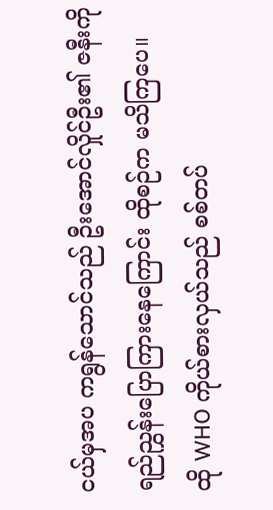ငယ်မှအပ ကရွန်သောင်သည် ဦးအောင်လှိုင်ဦး၏ ဇနီးကို ရည်ညွှန်းပြောကြားနေကြောင်း ထိုစဉ်က မသိကြပေ။
ထို WHO ကိုယ်စားလှယ်သည် စစ်တပ်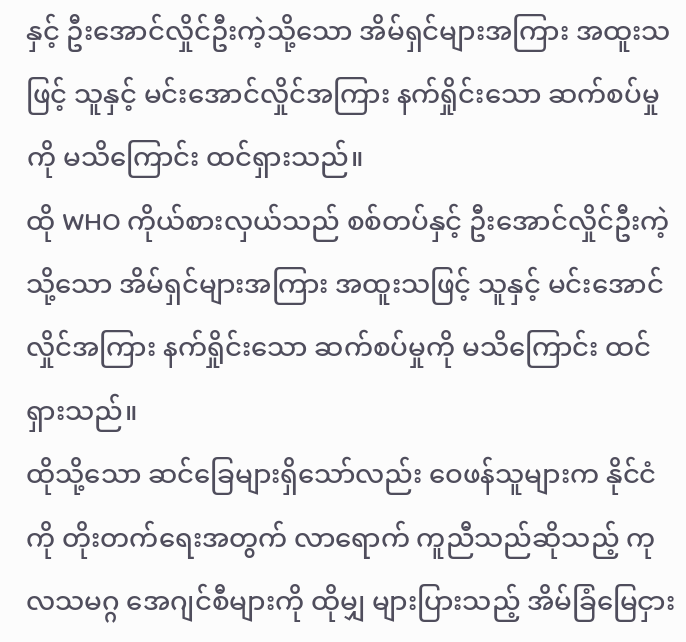နှင့် ဦးအောင်လှိုင်ဦးကဲ့သို့သော အိမ်ရှင်များအကြား အထူးသဖြင့် သူနှင့် မင်းအောင်လှိုင်အကြား နက်ရှိုင်းသော ဆက်စပ်မှုကို မသိကြောင်း ထင်ရှားသည်။
ထို WHO ကိုယ်စားလှယ်သည် စစ်တပ်နှင့် ဦးအောင်လှိုင်ဦးကဲ့သို့သော အိမ်ရှင်များအကြား အထူးသဖြင့် သူနှင့် မင်းအောင်လှိုင်အကြား နက်ရှိုင်းသော ဆက်စပ်မှုကို မသိကြောင်း ထင်ရှားသည်။
ထိုသို့သော ဆင်ခြေများရှိသော်လည်း ဝေဖန်သူများက နိုင်ငံကို တိုးတက်ရေးအတွက် လာရောက် ကူညီသည်ဆိုသည့် ကုလသမဂ္ဂ အေဂျင်စီများကို ထိုမျှ များပြားသည့် အိမ်ခြံမြေငှား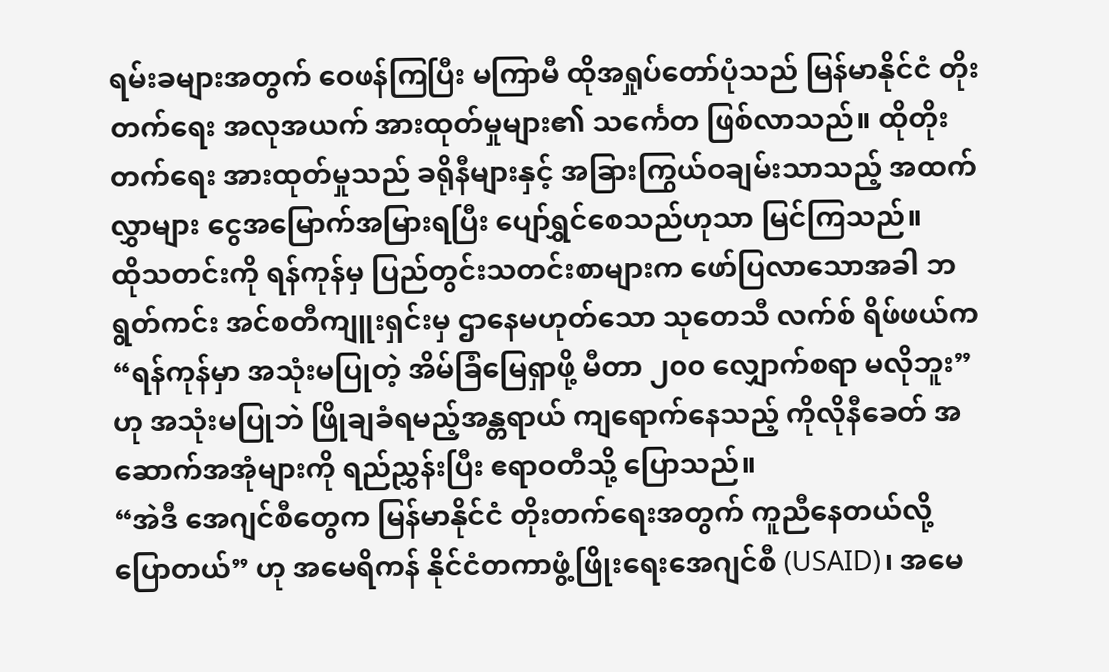ရမ်းခများအတွက် ဝေဖန်ကြပြီး မကြာမီ ထိုအရှုပ်တော်ပုံသည် မြန်မာနိုင်ငံ တိုးတက်ရေး အလုအယက် အားထုတ်မှုများ၏ သင်္ကေတ ဖြစ်လာသည်။ ထိုတိုးတက်ရေး အားထုတ်မှုသည် ခရိုနီများနှင့် အခြားကြွယ်ဝချမ်းသာသည့် အထက်လွှာများ ငွေအမြောက်အမြားရပြီး ပျော်ရွှင်စေသည်ဟုသာ မြင်ကြသည်။
ထိုသတင်းကို ရန်ကုန်မှ ပြည်တွင်းသတင်းစာများက ဖော်ပြလာသောအခါ ဘရွတ်ကင်း အင်စတီကျူးရှင်းမှ ဌာနေမဟုတ်သော သုတေသီ လက်စ် ရိဖ်ဖယ်က “ရန်ကုန်မှာ အသုံးမပြုတဲ့ အိမ်ခြံမြေရှာဖို့ မီတာ ၂၀၀ လျှောက်စရာ မလိုဘူး” ဟု အသုံးမပြုဘဲ ဖြိုချခံရမည့်အန္တရာယ် ကျရောက်နေသည့် ကိုလိုနီခေတ် အဆောက်အအုံများကို ရည်ညွှန်းပြီး ဧရာဝတီသို့ ပြောသည်။
“အဲဒီ အေဂျင်စီတွေက မြန်မာနိုင်ငံ တိုးတက်ရေးအတွက် ကူညီနေတယ်လို့ ပြောတယ်” ဟု အမေရိကန် နိုင်ငံတကာဖွံ့ဖြိုးရေးအေဂျင်စီ (USAID)၊ အမေ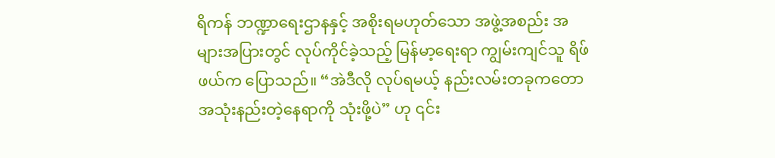ရိကန် ဘဏ္ဍာရေးဌာနနှင့် အစိုးရမဟုတ်သော အဖွဲ့အစည်း အများအပြားတွင် လုပ်ကိုင်ခဲ့သည့် မြန်မာ့ရေးရာ ကျွမ်းကျင်သူ ရိဖ်ဖယ်က ပြောသည်။ “အဲဒီလို လုပ်ရမယ့် နည်းလမ်းတခုကတော အသုံးနည်းတဲ့နေရာကို သုံးဖို့ပဲ” ဟု ၎င်း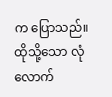က ပြောသည်။
ထိုသို့သော လုံလောက်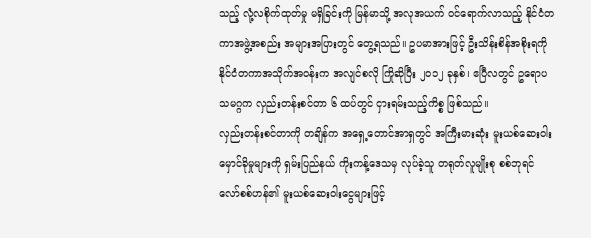သည့် လုံ့လစိုက်ထုတ်မှု မရှိခြင်းကို မြန်မာသို့ အလုအယက် ဝင်ရောက်လာသည့် နိုင်ငံတကာအဖွဲ့အစည်း အများအပြားတွင် တွေ့ရသည်။ ဥပမာအားဖြင့် ဦးသိန်းစိန်အစိုးရကို နိုင်ငံတကာအသိုက်အဝန်းက အလျင်စလို ကြိုဆိုပြီး ၂၀၁၂ ခုနှစ်၊ ဧပြီလတွင် ဥရောပသမဂ္ဂက လှည်းတန်းစင်တာ ၆ ထပ်တွင် ငှားရမ်းသည့်ကိစ္စ ဖြစ်သည်။
လှည်းတန်းစင်တာကို တချိန်က အရှေ့တောင်အာရှတွင် အကြီးမားဆုံး မူးယစ်ဆေးဝါး မှောင်ခိုမှုများကို ရှမ်းပြည်နယ် ကိုးကန့်ဒေသမှ လုပ်ခဲ့သူ တရုတ်လူမျိုးစု စစ်ဘုရင် လော်စစ်ဟန်၏ မူးယစ်ဆေးဝါးငွေများဖြင့်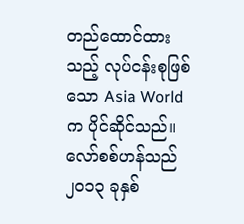တည်ထောင်ထားသည့် လုပ်ငန်းစုဖြစ်သော Asia World က ပိုင်ဆိုင်သည်။ လော်စစ်ဟန်သည် ၂၀၁၃ ခုနှစ်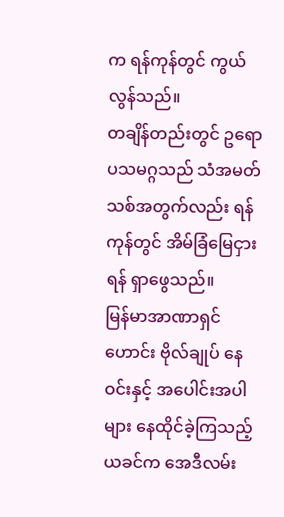က ရန်ကုန်တွင် ကွယ်လွန်သည်။
တချိန်တည်းတွင် ဥရောပသမဂ္ဂသည် သံအမတ်သစ်အတွက်လည်း ရန်ကုန်တွင် အိမ်ခြံမြေငှားရန် ရှာဖွေသည်။
မြန်မာအာဏာရှင်ဟောင်း ဗိုလ်ချုပ် နေဝင်းနှင့် အပေါင်းအပါများ နေထိုင်ခဲ့ကြသည့် ယခင်က အေဒီလမ်း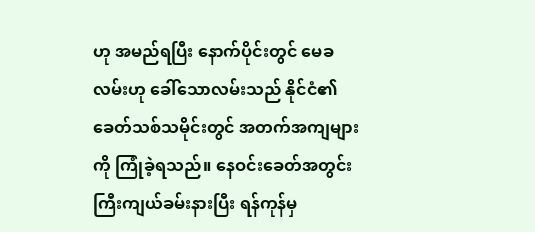ဟု အမည်ရပြီး နောက်ပိုင်းတွင် မေခလမ်းဟု ခေါ်သောလမ်းသည် နိုင်ငံ၏ ခေတ်သစ်သမိုင်းတွင် အတက်အကျများကို ကြုံခဲ့ရသည်။ နေဝင်းခေတ်အတွင်း ကြီးကျယ်ခမ်းနားပြီး ရန်ကုန်မှ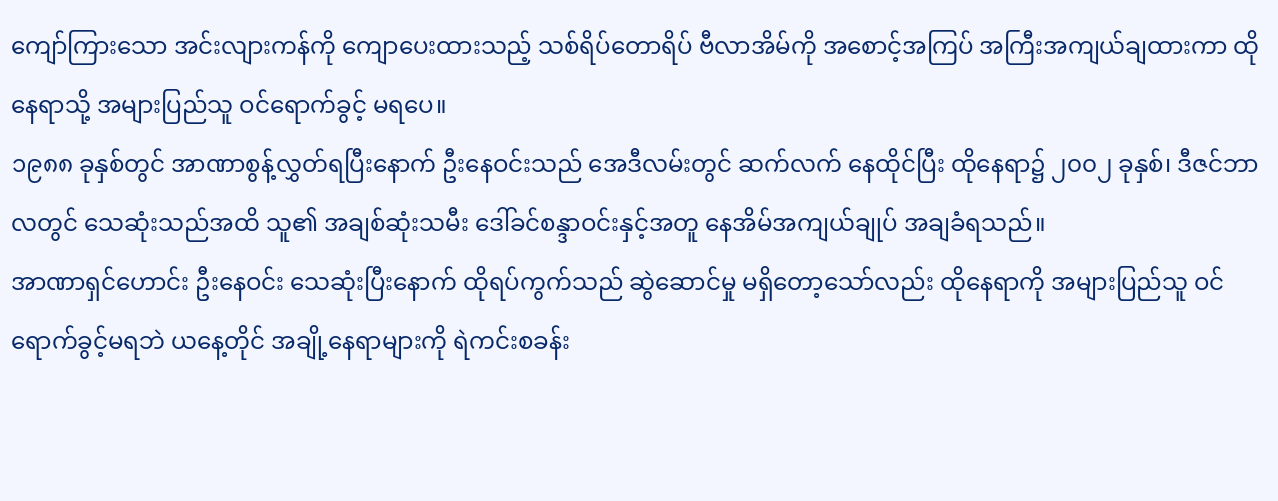ကျော်ကြားသော အင်းလျားကန်ကို ကျောပေးထားသည့် သစ်ရိပ်တောရိပ် ဗီလာအိမ်ကို အစောင့်အကြပ် အကြီးအကျယ်ချထားကာ ထိုနေရာသို့ အများပြည်သူ ဝင်ရောက်ခွင့် မရပေ။
၁၉၈၈ ခုနှစ်တွင် အာဏာစွန့်လွှတ်ရပြီးနောက် ဦးနေဝင်းသည် အေဒီလမ်းတွင် ဆက်လက် နေထိုင်ပြီး ထိုနေရာ၌ ၂၀၀၂ ခုနှစ်၊ ဒီဇင်ဘာလတွင် သေဆုံးသည်အထိ သူ၏ အချစ်ဆုံးသမီး ဒေါ်ခင်စန္ဒာဝင်းနှင့်အတူ နေအိမ်အကျယ်ချုပ် အချခံရသည်။
အာဏာရှင်ဟောင်း ဦးနေဝင်း သေဆုံးပြီးနောက် ထိုရပ်ကွက်သည် ဆွဲဆောင်မှု မရှိတော့သော်လည်း ထိုနေရာကို အများပြည်သူ ဝင်ရောက်ခွင့်မရဘဲ ယနေ့တိုင် အချို့နေရာများကို ရဲကင်းစခန်း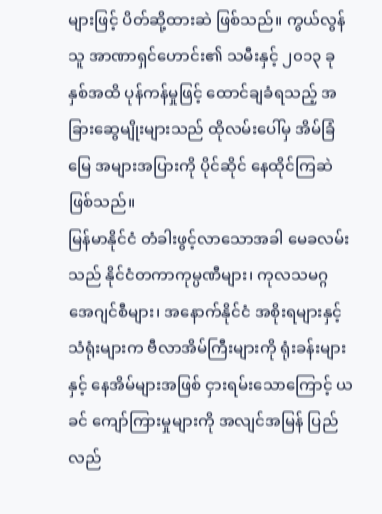များဖြင့် ပိတ်ဆို့ထားဆဲ ဖြစ်သည်။ ကွယ်လွန်သူ အာဏာရှင်ဟောင်း၏ သမီးနှင့် ၂၀၁၃ ခုနှစ်အထိ ပုန်ကန်မှုဖြင့် ထောင်ချခံရသည့် အခြားဆွေမျိုးများသည် ထိုလမ်းပေါ်မှ အိမ်ခြံမြေ အများအပြားကို ပိုင်ဆိုင် နေထိုင်ကြဆဲ ဖြစ်သည်။
မြန်မာနိုင်ငံ တံခါးဖွင့်လာသောအခါ မေခလမ်းသည် နိုင်ငံတကာကုမ္ပဏီများ၊ ကုလသမဂ္ဂ အေဂျင်စီများ၊ အနောက်နိုင်ငံ အစိုးရများနှင့် သံရုံးများက ဗီလာအိမ်ကြီးများကို ရုံးခန်းများနှင့် နေအိမ်များအဖြစ် ငှားရမ်းသောကြောင့် ယခင် ကျော်ကြားမှုများကို အလျင်အမြန် ပြည်လည်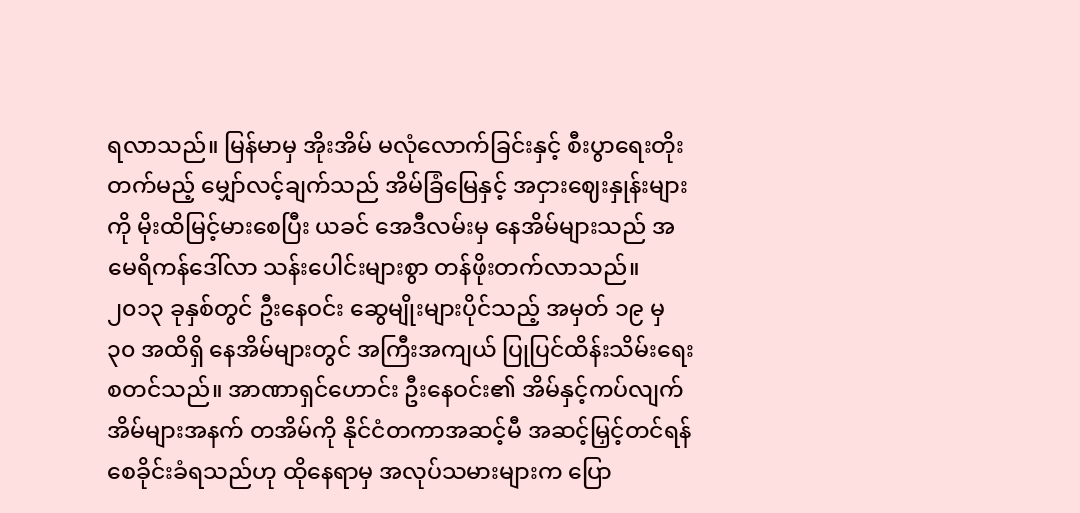ရလာသည်။ မြန်မာမှ အိုးအိမ် မလုံလောက်ခြင်းနှင့် စီးပွာရေးတိုးတက်မည့် မျှော်လင့်ချက်သည် အိမ်ခြံမြေနှင့် အငှားဈေးနှုန်းများကို မိုးထိမြင့်မားစေပြီး ယခင် အေဒီလမ်းမှ နေအိမ်များသည် အမေရိကန်ဒေါ်လာ သန်းပေါင်းများစွာ တန်ဖိုးတက်လာသည်။
၂၀၁၃ ခုနှစ်တွင် ဦးနေဝင်း ဆွေမျိုးများပိုင်သည့် အမှတ် ၁၉ မှ ၃၀ အထိရှိ နေအိမ်များတွင် အကြီးအကျယ် ပြုပြင်ထိန်းသိမ်းရေး စတင်သည်။ အာဏာရှင်ဟောင်း ဦးနေဝင်း၏ အိမ်နှင့်ကပ်လျက် အိမ်များအနက် တအိမ်ကို နိုင်ငံတကာအဆင့်မီ အဆင့်မြှင့်တင်ရန် စေခိုင်းခံရသည်ဟု ထိုနေရာမှ အလုပ်သမားများက ပြော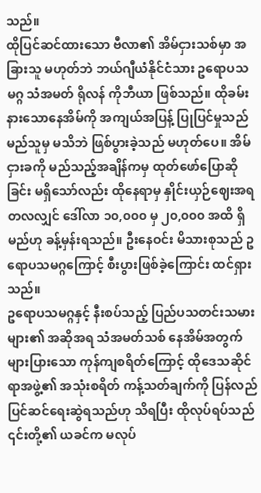သည်။
ထိုပြင်ဆင်ထားသော ဗီလာ၏ အိမ်ငှားသစ်မှာ အခြားသူ မဟုတ်ဘဲ ဘယ်ဂျီယံနိုင်ငံသား ဥရောပသမဂ္ဂ သံအမတ် ရိုလန် ကိုဘီယာ ဖြစ်သည်။ ထိုခမ်းနားသောနေအိမ်ကို အကျယ်အပြန့် ပြုပြင်မှုသည် မည်သူမှ မသိဘဲ ဖြစ်ပွားခဲ့သည် မဟုတ်ပေ။ အိမ်ငှားခကို မည်သည့်အချိန်ကမှ ထုတ်ဖော်ပြောဆိုခြင်း မရှိသော်လည်း ထိုနေရာမှ နှိုင်းယှဉ်ဈေးအရ တလလျှင် ဒေါ်လာ ၁၀,၀၀၀ မှ ၂၀,၀၀၀ အထိ ရှိမည်ဟု ခန့်မှန်းရသည်။ ဦးနေဝင်း မိသားစုသည် ဥရောပသမဂ္ဂကြောင့် စီးပွားဖြစ်ခဲ့ကြောင်း ထင်ရှားသည်။
ဥရောပသမဂ္ဂနှင့် နီးစပ်သည့် ပြည်ပသတင်းသမားများ၏ အဆိုအရ သံအမတ်သစ် နေအိမ်အတွက် များပြားသော ကုန်ကျစရိတ်ကြောင့် ထိုဒေသဆိုင်ရာအဖွဲ့၏ အသုံးစရိတ် ကန့်သတ်ချက်ကို ပြန်လည် ပြင်ဆင်ရေးဆွဲရသည်ဟု သိရပြီး ထိုလုပ်ရပ်သည် ၎င်းတို့၏ ယခင်က မလုပ်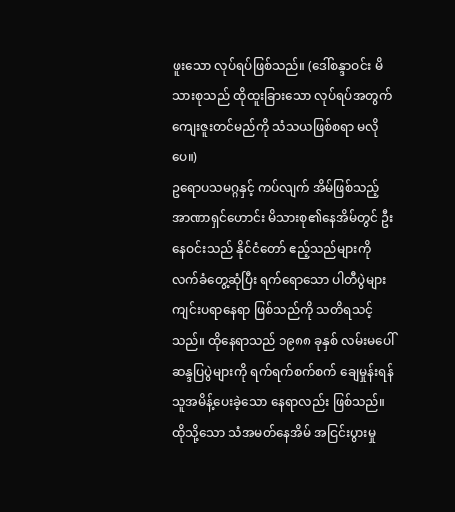ဖူးသော လုပ်ရပ်ဖြစ်သည်။ (ဒေါ်စန္ဒာဝင်း မိသားစုသည် ထိုထူးခြားသော လုပ်ရပ်အတွက် ကျေးဇူးတင်မည်ကို သံသယဖြစ်စရာ မလိုပေ။)
ဥရောပသမဂ္ဂနှင့် ကပ်လျက် အိမ်ဖြစ်သည့် အာဏာရှင်ဟောင်း မိသားစု၏နေအိမ်တွင် ဦးနေဝင်းသည် နိုင်ငံတော် ဧည့်သည်များကို လက်ခံတွေ့ဆုံပြီး ရက်ရောသော ပါတီပွဲများ ကျင်းပရာနေရာ ဖြစ်သည်ကို သတိရသင့်သည်။ ထိုနေရာသည် ၁၉၈၈ ခုနှစ် လမ်းမပေါ်ဆန္ဒပြပွဲများကို ရက်ရက်စက်စက် ချေမှုန်းရန် သူအမိန့်ပေးခဲ့သော နေရာလည်း ဖြစ်သည်။
ထိုသို့သော သံအမတ်နေအိမ် အငြင်းပွားမှု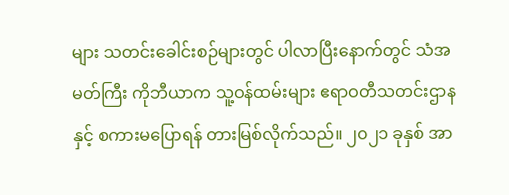များ သတင်းခေါင်းစဉ်များတွင် ပါလာပြီးနောက်တွင် သံအမတ်ကြီး ကိုဘီယာက သူ့ဝန်ထမ်းများ ဧရာဝတီသတင်းဌာနနှင့် စကားမပြောရန် တားမြစ်လိုက်သည်။ ၂၀၂၁ ခုနှစ် အာ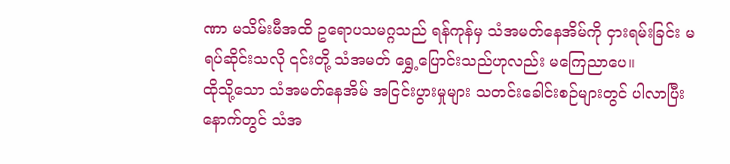ဏာ မသိမ်းမီအထိ ဥရောပသမဂ္ဂသည် ရန်ကုန်မှ သံအမတ်နေအိမ်ကို ငှားရမ်းခြင်း မရပ်ဆိုင်းသလို ၎င်းတို့ သံအမတ် ရွှေ့ပြောင်းသည်ဟုလည်း မကြေညာပေ။
ထိုသို့သော သံအမတ်နေအိမ် အငြင်းပွားမှုများ သတင်းခေါင်းစဉ်များတွင် ပါလာပြီးနောက်တွင် သံအ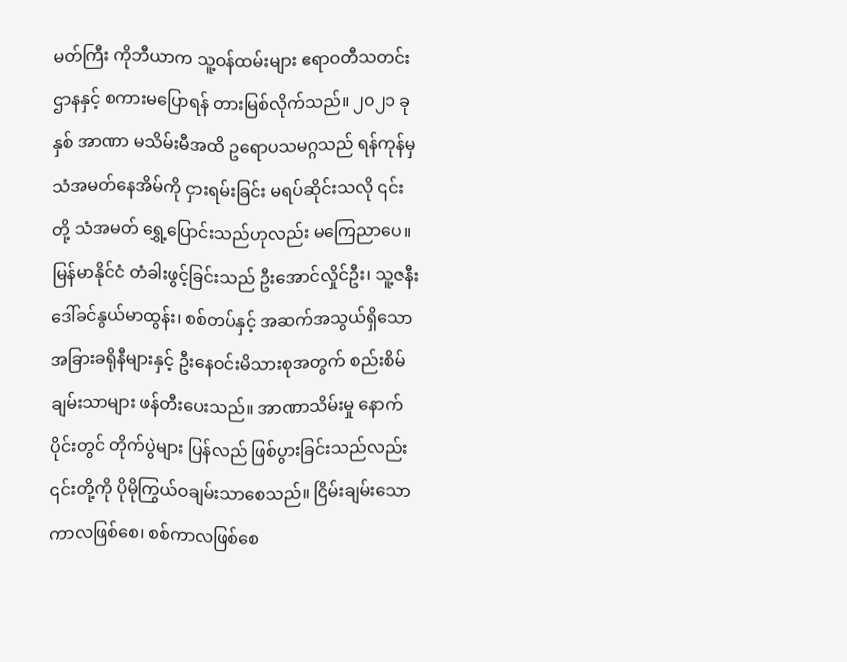မတ်ကြီး ကိုဘီယာက သူ့ဝန်ထမ်းများ ဧရာဝတီသတင်းဌာနနှင့် စကားမပြောရန် တားမြစ်လိုက်သည်။ ၂၀၂၁ ခုနှစ် အာဏာ မသိမ်းမီအထိ ဥရောပသမဂ္ဂသည် ရန်ကုန်မှ သံအမတ်နေအိမ်ကို ငှားရမ်းခြင်း မရပ်ဆိုင်းသလို ၎င်းတို့ သံအမတ် ရွှေ့ပြောင်းသည်ဟုလည်း မကြေညာပေ။
မြန်မာနိုင်ငံ တံခါးဖွင့်ခြင်းသည် ဦးအောင်လှိုင်ဦး၊ သူ့ဇနီး ဒေါ်ခင်နွယ်မာထွန်း၊ စစ်တပ်နှင့် အဆက်အသွယ်ရှိသော အခြားခရိုနီများနှင့် ဦးနေဝင်းမိသားစုအတွက် စည်းစိမ်ချမ်းသာများ ဖန်တီးပေးသည်။ အာဏာသိမ်းမှု နောက်ပိုင်းတွင် တိုက်ပွဲများ ပြန်လည် ဖြစ်ပွားခြင်းသည်လည်း ၎င်းတို့ကို ပိုမိုကြွယ်ဝချမ်းသာစေသည်။ ငြိမ်းချမ်းသော ကာလဖြစ်စေ၊ စစ်ကာလဖြစ်စေ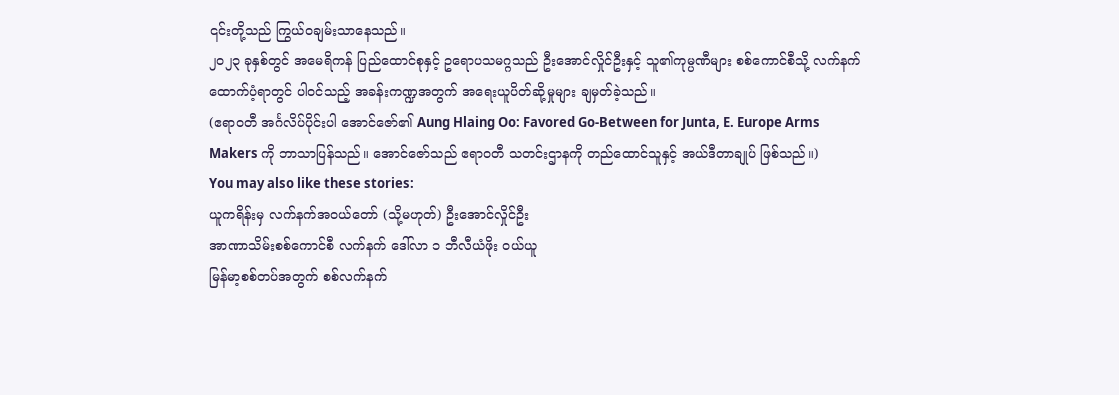၎င်းတို့သည် ကြွယ်ဝချမ်းသာနေသည်။
၂၀၂၃ ခုနှစ်တွင် အမေရိကန် ပြည်ထောင်စုနှင့် ဥရောပသမဂ္ဂသည် ဦးအောင်လှိုင်ဦးနှင့် သူ၏ကုမ္ပဏီများ စစ်ကောင်စီသို့ လက်နက်ထောက်ပံ့ရာတွင် ပါဝင်သည့် အခန်းကဏ္ဍအတွက် အရေးယူပိတ်ဆို့မှုများ ချမှတ်ခဲ့သည်။
(ဧရာဝတီ အင်္ဂလိပ်ပိုင်းပါ အောင်ဇော်၏ Aung Hlaing Oo: Favored Go-Between for Junta, E. Europe Arms Makers ကို ဘာသာပြန်သည်။ အောင်ဇော်သည် ဧရာဝတီ သတင်းဌာနကို တည်ထောင်သူနှင့် အယ်ဒီတာချုပ် ဖြစ်သည်။)
You may also like these stories:
ယူကရိန်းမှ လက်နက်အဝယ်တော် (သို့မဟုတ်) ဦးအောင်လှိုင်ဦး
အာဏာသိမ်းစစ်ကောင်စီ လက်နက် ဒေါ်လာ ၁ ဘီလီယံဖိုး ဝယ်ယူ
မြန်မာ့စစ်တပ်အတွက် စစ်လက်နက်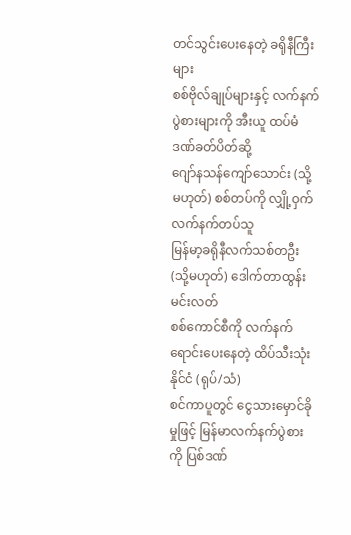တင်သွင်းပေးနေတဲ့ ခရိုနီကြီးများ
စစ်ဗိုလ်ချုပ်များနှင့် လက်နက်ပွဲစားများကို အီးယူ ထပ်မံ ဒဏ်ခတ်ပိတ်ဆို့
ဂျော်နသန်ကျော်သောင်း (သို့မဟုတ်) စစ်တပ်ကို လျှို့ဝှက်လက်နက်တပ်သူ
မြန်မာ့ခရိုနီလက်သစ်တဦး (သို့မဟုတ်) ဒေါက်တာထွန်းမင်းလတ်
စစ်ကောင်စီကို လက်နက်ရောင်းပေးနေတဲ့ ထိပ်သီးသုံးနိုင်ငံ (ရုပ်/သံ)
စင်ကာပူတွင် ငွေသားမှောင်ခိုမှုဖြင့် မြန်မာလက်နက်ပွဲစားကို ပြစ်ဒဏ်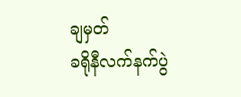ချမှတ်
ခရိုနီလက်နက်ပွဲ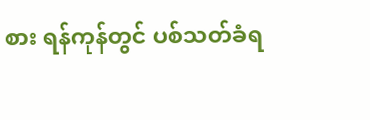စား ရန်ကုန်တွင် ပစ်သတ်ခံရ